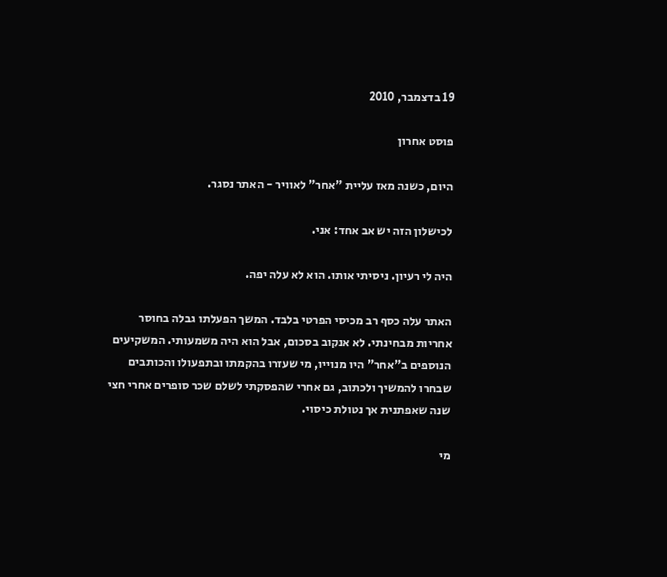19 בדצמבר, 2010

פוסט אחרון

היום, כשנה מאז עליית "אחר" לאוויר - האתר נסגר.

לכישלון הזה יש אב אחד: אני.

היה לי רעיון. ניסיתי אותו. הוא לא עלה יפה.

האתר עלה כסף רב מכיסי הפרטי בלבד. המשך הפעלתו גבלה בחוסר אחריות מבחינתי. לא אנקוב בסכום, אבל הוא היה משמעותי. המשקיעים הנוספים ב"אחר" היו מנוייו, מי שעזרו בהקמתו ובתפעולו והכותבים שבחרו להמשיך ולכתוב, גם אחרי שהפסקתי לשלם שכר סופרים אחרי חצי שנה שאפתנית אך נטולת כיסוי.

מי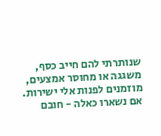שנותרתי להם חייב כסף, משגגה או מחוסר אמצעים, מוזמנים לפנות אלי ישירות. אם נשארו כאלה - חובם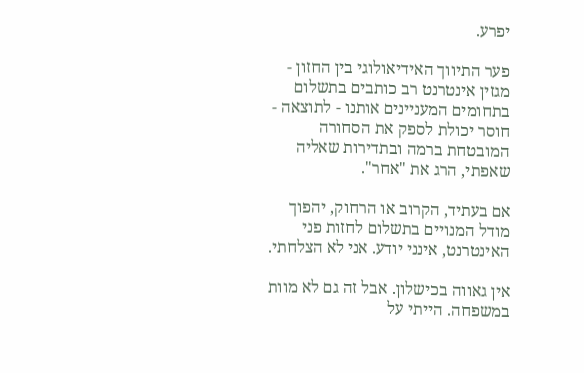יפרע.

פער התיווך האידיאולוגי בין החזון - מגזין אינטרנט רב כותבים בתשלום בתחומים המעניינים אותנו - לתוצאה - חוסר יכולת לספק את הסחורה המובטחת ברמה ובתדירות שאליה שאפתי, הרג את "אחר".

אם בעתיד, הקרוב או הרחוק, יהפוך מודל המנויים בתשלום לחזות פני האינטרנט, אינני יודע. אני לא הצלחתי.

אין גאווה בכישלון. אבל זה גם לא מוות במשפחה. הייתי על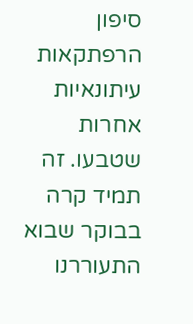סיפון הרפתקאות עיתונאיות אחרות שטבעו. זה תמיד קרה בבוקר שבוא התעוררנו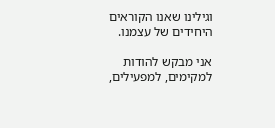וגילינו שאנו הקוראים היחידים של עצמנו.

אני מבקש להודות למקימים, למפעילים,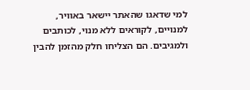למי שדאגו שהאתר יישאר באוויר, למנויים, לקוראים ללא מנוי, לכותבים ולמגיבים. הם הצליחו חלק מהזמן להבין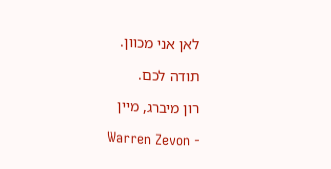לאן אני מכוון.

תודה לכם.

רון מיברג, מיין

Warren Zevon -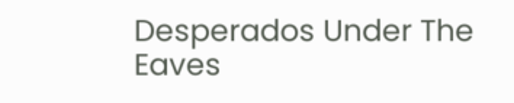Desperados Under The Eaves